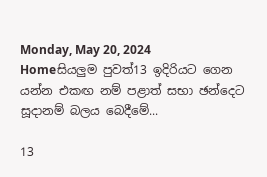Monday, May 20, 2024
Homeසියලුම පුවත්13 ඉදිරියට ගෙන යන්න එකඟ නම් පළාත් සභා ඡන්දෙට සූදානම් බලය බෙදීමේ...

13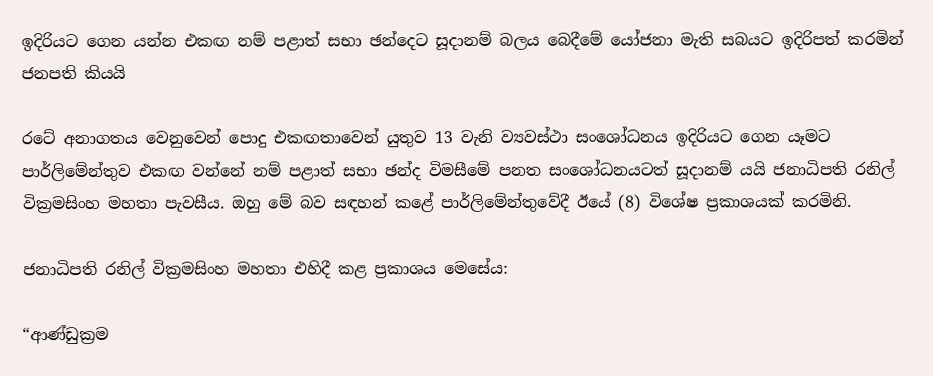ඉදිරියට ගෙන යන්න එකඟ නම් පළාත් සභා ඡන්දෙට සූදානම් බලය බෙදීමේ යෝජනා මැති සබයට ඉදිරිපත් කරමින් ජනපති කියයි

රටේ අනාගතය වෙනුවෙන් පොදු එකඟතාවෙන් යුතුව 13 වැනි ව්‍යවස්ථා සංශෝධනය ඉදිරියට ගෙන යෑමට පාර්ලිමේන්තුව එකඟ වන්නේ නම් පළාත් සභා ඡන්ද විමසීමේ පනත සංශෝධනයටත් සූදානම් යයි ජනාධිපති රනිල් වික්‍රමසිංහ මහතා පැවසීය. ඔහු මේ බව සඳහන් කළේ පාර්ලිමේන්තුවේදී ඊයේ (8) විශේෂ ප්‍රකාශයක් කරමිනි.

ජනාධිපති රනිල් වික්‍රමසිංහ මහතා එහිදී කළ ප්‍රකාශය මෙසේය:

“ආණ්ඩුක්‍රම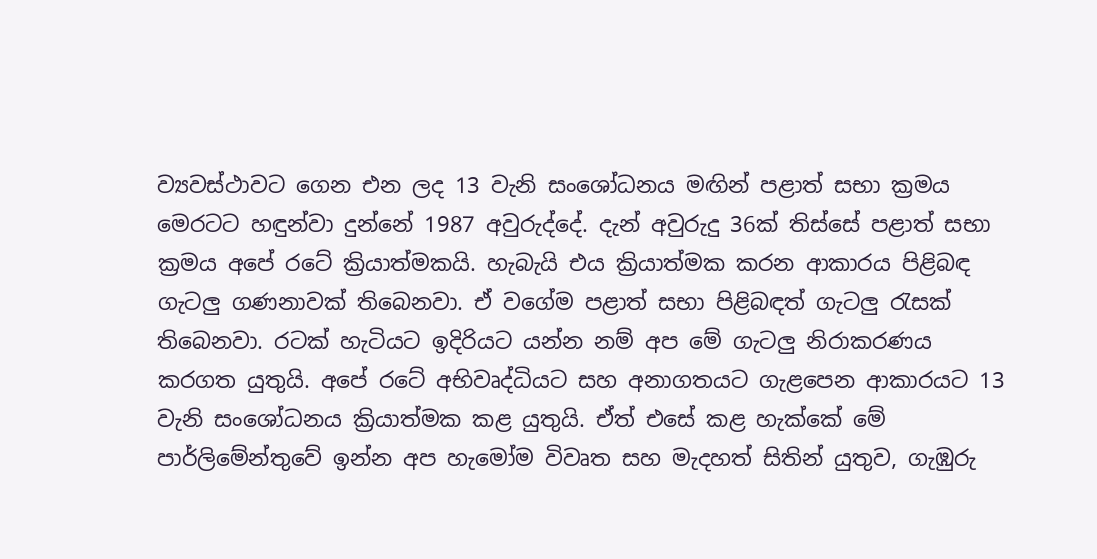ව්‍යවස්ථාවට ගෙන එන ලද 13 වැනි සංශෝධනය මඟින් පළාත් සභා ක්‍රමය මෙරටට හඳුන්වා දුන්නේ 1987 අවුරුද්දේ. දැන් අවුරුදු 36ක් තිස්සේ පළාත් සභා ක්‍රමය අපේ රටේ ක්‍රියාත්මකයි. හැබැයි එය ක්‍රියාත්මක කරන ආකාරය පිළිබඳ ගැටලු ගණනාවක් තිබෙනවා. ඒ වගේම පළාත් සභා පිළිබඳත් ගැටලු රැසක් තිබෙනවා. රටක් හැටියට ඉදිරියට යන්න නම් අප මේ ගැටලු නිරාකරණය කරගත යුතුයි. අපේ රටේ අභිවෘද්ධියට සහ අනාගතයට ගැළපෙන ආකාරයට 13 වැනි සංශෝධනය ක්‍රියාත්මක කළ යුතුයි. ඒත් එසේ කළ හැක්කේ මේ පාර්ලිමේන්තුවේ ඉන්න අප හැමෝම විවෘත සහ මැදහත් සිතින් යුතුව, ගැඹුරු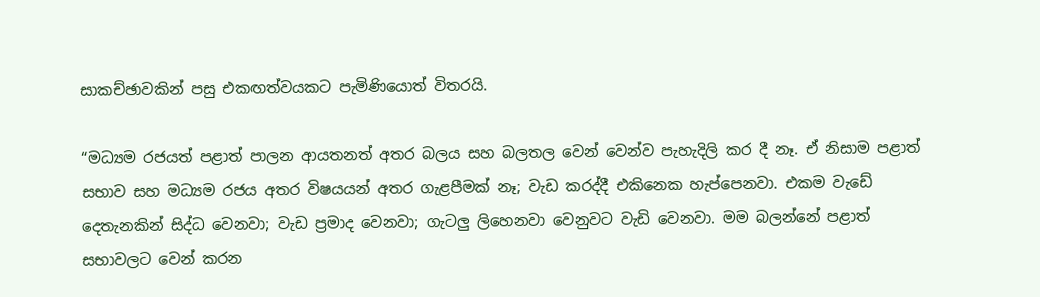සාකච්ඡාවකින් පසු එකඟත්වයකට පැමිණියොත් විතරයි.

“මධ්‍යම රජයත් පළාත් පාලන ආයතනත් අතර බලය සහ බලතල වෙන් වෙන්ව පැහැදිලි කර දී නෑ. ඒ නිසාම පළාත් සභාව සහ මධ්‍යම රජය අතර විෂයයන් අතර ගැළපීමක් නෑ; වැඩ කරද්දී එකිනෙක හැප්පෙනවා. එකම වැඩේ දෙතැනකින් සිද්ධ වෙනවා; වැඩ ප්‍රමාද වෙනවා; ගැටලු ලිහෙනවා වෙනුවට වැඩි වෙනවා. මම බලන්නේ පළාත් සභාවලට වෙන් කරන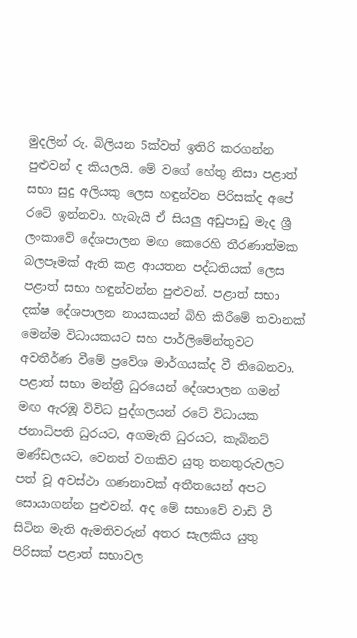මුදලින් රු. බිලියන 5ක්වත් ඉතිරි කරගන්න පුළුවන් ද කියලයි. මේ වගේ හේතු නිසා පළාත් සභා සුදු අලියකු ලෙස හඳුන්වන පිරිසක්ද අපේ රටේ ඉන්නවා. හැබැයි ඒ සියලු අඩුපාඩු මැද ශ්‍රී ලංකාවේ දේශපාලන මඟ කෙරෙහි තීරණාත්මක බලපෑමක් ඇති කළ ආයතන පද්ධතියක් ලෙස පළාත් සභා හඳුන්වන්න පුළුවන්. පළාත් සභා දක්ෂ දේශපාලන නායකයන් බිහි කිරීමේ තවානක් මෙන්ම විධායකයට සහ පාර්ලිමේන්තුවට අවතීර්ණ වීමේ ප්‍රවේශ මාර්ගයක්ද වී තිබෙනවා. පළාත් සභා මන්ත්‍රී ධුරයෙන් දේශපාලන ගමන් මඟ ඇරඹූ විවිධ පුද්ගලයන් රටේ විධායක ජනාධිපති ධුරයට, අගමැති ධුරයට, කැබිනට් මණ්ඩලයට, වෙනත් වගකිව යුතු තනතුරුවලට පත් වූ අවස්ථා ගණනාවක් අතීතයෙන් අපට සොයාගන්න පුළුවන්. අද මේ සභාවේ වාඩි වී සිටින මැති ඇමතිවරුන් අතර සැලකිය යුතු පිරිසක් පළාත් සභාවල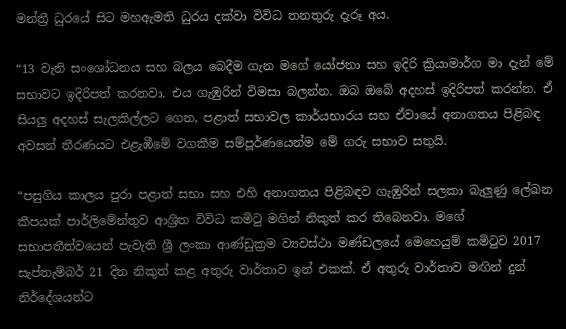මන්ත්‍රී ධුරයේ සිට මහඇමති ධුරය දක්වා විවිධ තනතුරු දැරූ අය.

“13 වැනි සංශෝධනය සහ බලය බෙදීම ගැන මගේ යෝජනා සහ ඉදිරි ක්‍රියාමාර්ග මා දැන් මේ සභාවට ඉදිරිපත් කරනවා. එය ගැඹුරින් විමසා බලන්න. ඔබ ඔබේ අදහස් ඉදිරිපත් කරන්න. ඒ සියලු අදහස් සැලකිල්ලට ගෙන, පළාත් සභාවල කාර්යභාරය සහ ඒවායේ අනාගතය පිළිබඳ අවසන් තීරණයට එළැඹීමේ වගකීම සම්පූර්ණයෙන්ම මේ ගරු සභාව සතුයි.

“පසුගිය කාලය පුරා පළාත් සභා සහ එහි අනාගතය පිළිබඳව ගැඹුරින් සලකා බැලුණු ලේඛන කීපයක් පාර්ලිමේන්තුව ආශ්‍රිත විවිධ කමිටු මගින් නිකුත් කර තිබෙනවා. මගේ සභාපතීත්වයෙන් පැවැති ශ්‍රී ලංකා ආණ්ඩුක්‍රම ව්‍යවස්ථා මණ්ඩලයේ මෙහෙයුම් කමිටුව 2017 සැප්තැම්බර් 21 දින නිකුත් කළ අතුරු වාර්තාව ඉන් එකක්. ඒ අතුරු වාර්තාව මඟින් දුන් නිර්දේශයන්ට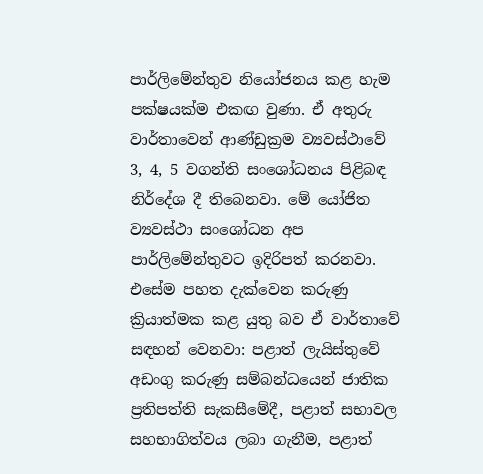පාර්ලිමේන්තුව නියෝජනය කළ හැම පක්ෂයක්ම එකඟ වුණා. ඒ අතුරු වාර්තාවෙන් ආණ්ඩුක්‍රම ව්‍යවස්ථාවේ 3, 4, 5 වගන්ති සංශෝධනය පිළිබඳ නිර්දේශ දී තිබෙනවා. මේ යෝජිත ව්‍යවස්ථා සංශෝධන අප පාර්ලිමේන්තුවට ඉදිරිපත් කරනවා. එසේම පහත දැක්වෙන කරුණු ක්‍රියාත්මක කළ යුතු බව ඒ වාර්තාවේ සඳහන් වෙනවා: පළාත් ලැයිස්තුවේ අඩංගු කරුණු සම්බන්ධයෙන් ජාතික ප්‍රතිපත්ති සැකසීමේදී, පළාත් සභාවල සහභාගිත්වය ලබා ගැනීම, පළාත්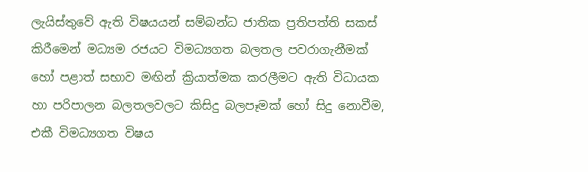ලැයිස්තුවේ ඇති විෂයයන් සම්බන්ධ ජාතික ප්‍රතිපත්ති සකස් කිරීමෙන් මධ්‍යම රජයට විමධ්‍යගත බලතල පවරාගැනීමක් හෝ පළාත් සභාව මඟින් ක්‍රියාත්මක කරලීමට ඇති විධායක හා පරිපාලන බලතලවලට කිසිදු බලපෑමක් හෝ සිදු නොවීම, එකී විමධ්‍යගත විෂය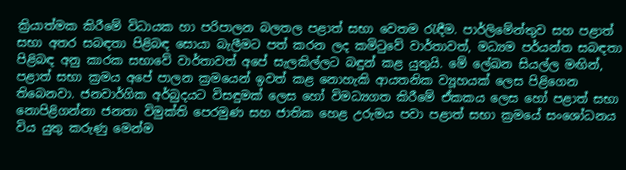ක්‍රියාත්මක කිරීමේ විධායක හා පරිපාලන බලතල පළාත් සභා වෙතම රැඳීම. පාර්ලිමේන්තුව සහ පළාත් සභා අතර සබඳතා පිළිබඳ සොයා බැලීමට පත් කරන ලද කමිටුවේ වාර්තාවත්, මධ්‍යම පර්යන්ත සබඳතා පිළිබඳ අනු කාරක සභාවේ වාර්තාවත් අපේ සැලකිල්ලට බඳුන් කළ යුතුයි. මේ ලේඛන සියල්ල මඟින්, පළාත් සභා ක්‍රමය අපේ පාලන ක්‍රමයෙන් ඉවත් කළ නොහැකි ආයතනික ව්‍යූහයක් ලෙස පිළිගෙන තිබෙනවා. ජනවාර්ගික අර්බුදයට විසඳුමක් ලෙස හෝ විමධ්‍යගත කිරීමේ ඒකකය ලෙස හෝ පළාත් සභා නොපිළිගන්නා ජනතා විමුක්ති පෙරමුණ සහ ජාතික හෙළ උරුමය පවා පළාත් සභා ක්‍රමයේ සංශෝධනය විය යුතු කරුණු මෙන්ම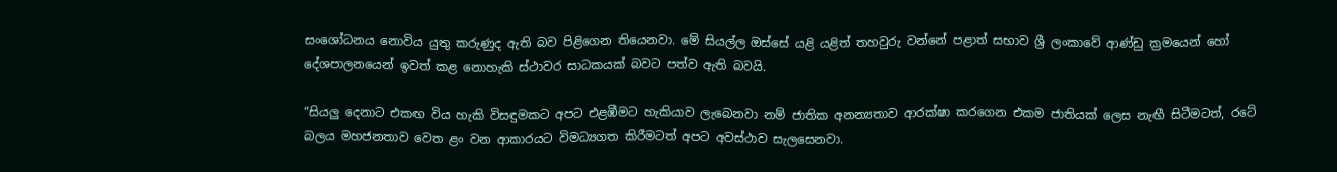සංශෝධනය නොවිය යුතු කරුණුද ඇති බව පිළිගෙන තියෙනවා. මේ සියල්ල ඔස්සේ යළි යළිත් තහවුරු වන්නේ පළාත් සභාව ශ්‍රී ලංකාවේ ආණ්ඩු ක්‍රමයෙන් හෝ දේශපාලනයෙන් ඉවත් කළ නොහැකි ස්ථාවර සාධකයක් බවට පත්ව ඇති බවයි.

“සියලු දෙනාට එකඟ විය හැකි විසඳුමකට අපට එළඹීමට හැකියාව ලැබෙනවා නම් ජාතික අනන්‍යතාව ආරක්ෂා කරගෙන එකම ජාතියක් ලෙස නැඟී සිටීමටත්, රටේ බලය මහජනතාව වෙත ළං වන ආකාරයට විමධ්‍යගත කිරීමටත් අපට අවස්ථාව සැලසෙනවා.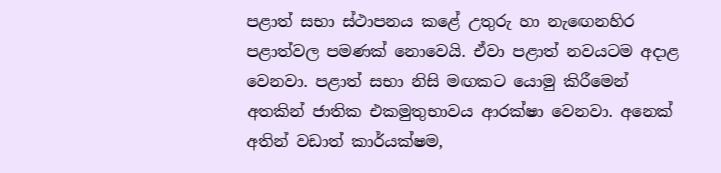පළාත් සභා ස්ථාපනය කළේ උතුරු හා නැඟෙනහිර පළාත්වල පමණක් නොවෙයි. ඒවා පළාත් නවයටම අදාළ වෙනවා. පළාත් සභා නිසි මඟකට යොමු කිරීමෙන් අතකින් ජාතික එකමුතුභාවය ආරක්ෂා වෙනවා. අනෙක් අතින් වඩාත් කාර්යක්ෂම,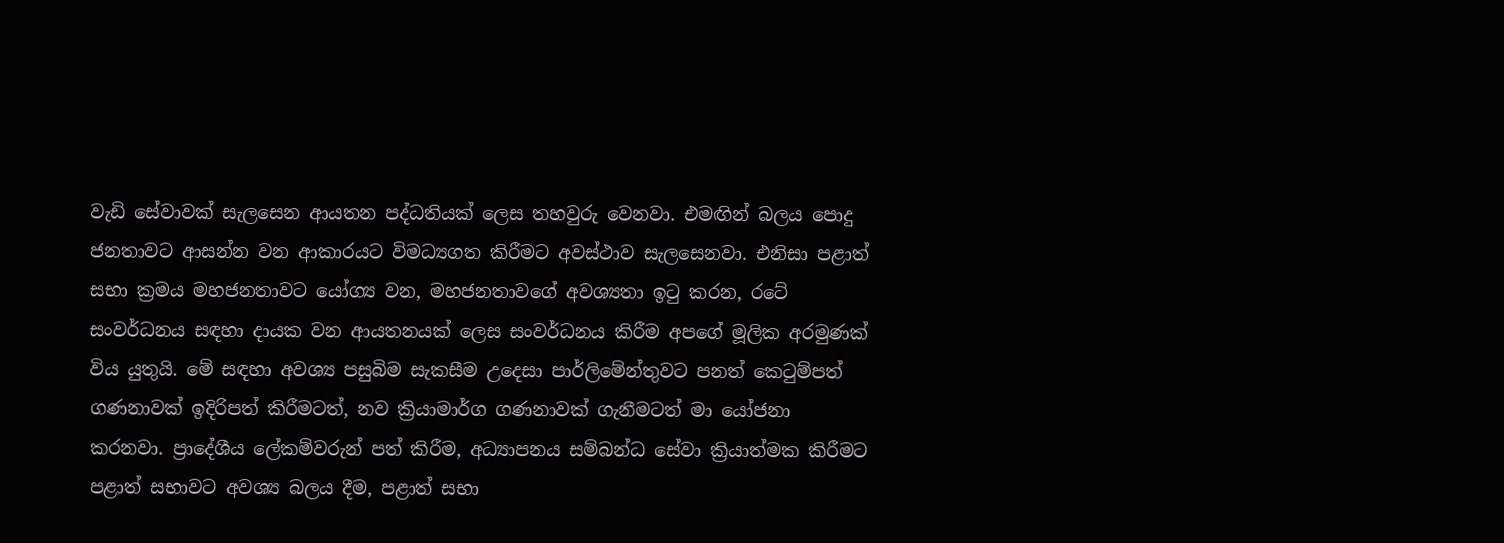වැඩි සේවාවක් සැලසෙන ආයතන පද්ධතියක් ලෙස තහවුරු වෙනවා. එමඟින් බලය පොදු ජනතාවට ආසන්න වන ආකාරයට විමධ්‍යගත කිරීමට අවස්ථාව සැලසෙනවා. එනිසා පළාත් සභා ක්‍රමය මහජනතාවට යෝග්‍ය වන, මහජනතාවගේ අවශ්‍යතා ඉටු කරන, රටේ සංවර්ධනය සඳහා දායක වන ආයතනයක් ලෙස සංවර්ධනය කිරීම අපගේ මූලික අරමුණක් විය යුතුයි. මේ සඳහා අවශ්‍ය පසුබිම සැකසීම උදෙසා පාර්ලිමේන්තුවට පනත් කෙටුම්පත් ගණනාවක් ඉදිරිපත් කිරීමටත්, නව ක්‍රියාමාර්ග ගණනාවක් ගැනීමටත් මා යෝජනා කරනවා. ප්‍රාදේශීය ලේකම්වරුන් පත් කිරීම, අධ්‍යාපනය සම්බන්ධ සේවා ක්‍රියාත්මක කිරීමට පළාත් සභාවට අවශ්‍ය බලය දීම, පළාත් සභා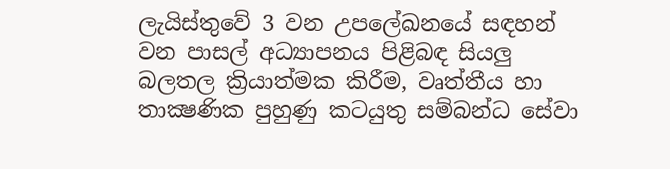ලැයිස්තුවේ 3 වන උපලේඛනයේ සඳහන් වන පාසල් අධ්‍යාපනය පිළිබඳ සියලු බලතල ක්‍රියාත්මක කිරීම, වෘත්තීය හා තාක්‍ෂණික පුහුණු කටයුතු සම්බන්ධ සේවා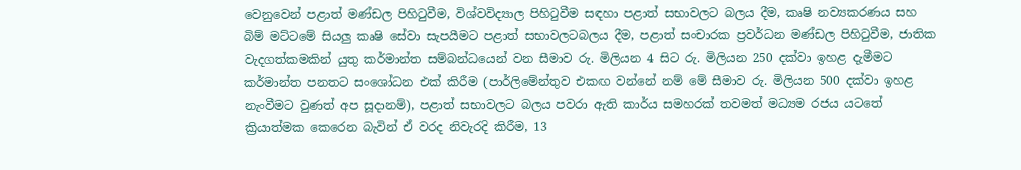වෙනුවෙන් පළාත් මණ්ඩල පිහිටුවීම, විශ්වවිද්‍යාල පිහිටුවීම සඳහා පළාත් සභාවලට බලය දීම, කෘෂි නව්‍යකරණය සහ බිම් මට්ටමේ සියලු කෘෂි සේවා සැපයීමට පළාත් සභාවලටබලය දීම, පළාත් සංචාරක ප්‍රවර්ධන මණ්ඩල පිහිටුවීම, ජාතික වැදගත්කමකින් යුතු කර්මාන්ත සම්බන්ධයෙන් වන සීමාව රු. මිලියන 4 සිට රු. මිලියන 250 දක්වා ඉහළ දැමීමට කර්මාන්ත පනතට සංශෝධන එක් කිරීම (පාර්ලිමේන්තුව එකඟ වන්නේ නම් මේ සීමාව රු. මිලියන 500 දක්වා ඉහළ නැංවීමට වුණත් අප සූදානම්), පළාත් සභාවලට බලය පවරා ඇති කාර්ය සමහරක් තවමත් මධ්‍යම රජය යටතේ ක්‍රියාත්මක කෙරෙන බැවින් ඒ වරද නිවැරදි කිරීම, 13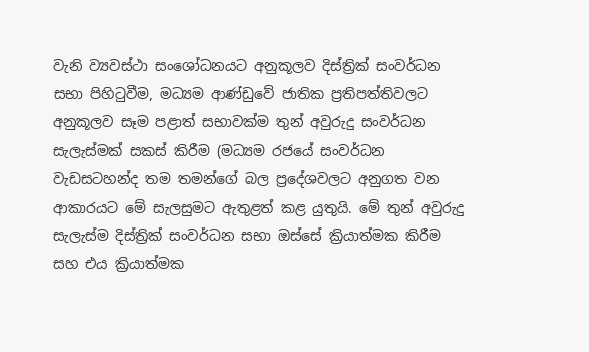වැනි ව්‍යවස්ථා සංශෝධනයට අනුකූලව දිස්ත්‍රික් සංවර්ධන සභා පිහිටුවීම, මධ්‍යම ආණ්ඩුවේ ජාතික ප්‍රතිපත්තිවලට අනුකූලව සෑම පළාත් සභාවක්ම තුන් අවුරුදු සංවර්ධන සැලැස්මක් සකස් කිරීම (මධ්‍යම රජයේ සංවර්ධන වැඩසටහන්ද තම තමන්ගේ බල ප්‍රදේශවලට අනුගත වන ආකාරයට මේ සැලසුමට ඇතුළත් කළ යුතුයි. මේ තුන් අවුරුදු සැලැස්ම දිස්ත්‍රික් සංවර්ධන සභා ඔස්සේ ක්‍රියාත්මක කිරීම සහ එය ක්‍රියාත්මක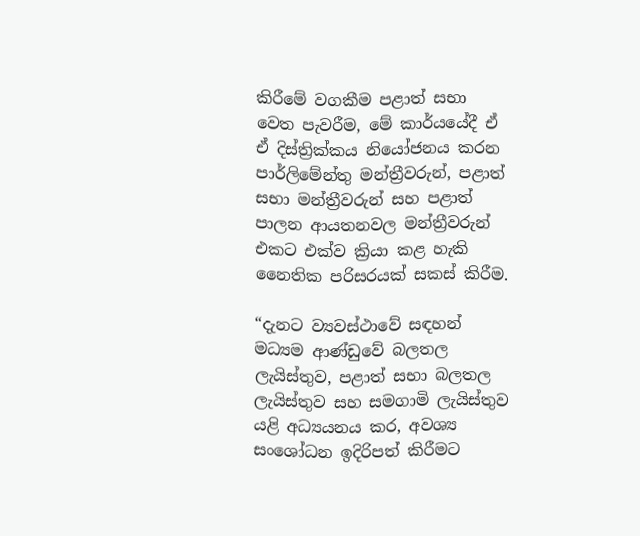කිරීමේ වගකීම පළාත් සභා වෙත පැවරීම, මේ කාර්යයේදී ඒ ඒ දිස්ත්‍රික්කය නියෝජනය කරන පාර්ලිමේන්තු මන්ත්‍රීවරුන්, පළාත් සභා මන්ත්‍රීවරුන් සහ පළාත් පාලන ආයතනවල මන්ත්‍රීවරුන් එකට එක්ව ක්‍රියා කළ හැකි නෛතික පරිසරයක් සකස් කිරීම.

“දැනට ව්‍යවස්ථාවේ සඳහන් මධ්‍යම ආණ්ඩුවේ බලතල ලැයිස්තුව, පළාත් සභා බලතල ලැයිස්තුව සහ සමගාමි ලැයිස්තුව යළි අධ්‍යයනය කර, අවශ්‍ය සංශෝධන ඉදිරිපත් කිරීමට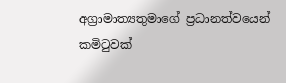අග්‍රාමාත්‍යතුමාගේ ප්‍රධානත්වයෙන් කමිටුවක්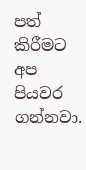පත් කිරීමට අප පියවර ගන්නවා.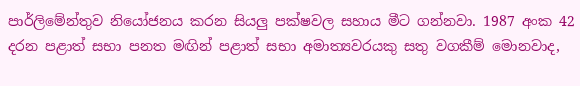පාර්ලිමේන්තුව නියෝජනය කරන සියලු පක්ෂවල සහාය මීට ගන්නවා. 1987 අංක 42 දරන පළාත් සභා පනත මඟින් පළාත් සභා අමාත්‍යවරයකු සතු වගකීම් මොනවාද,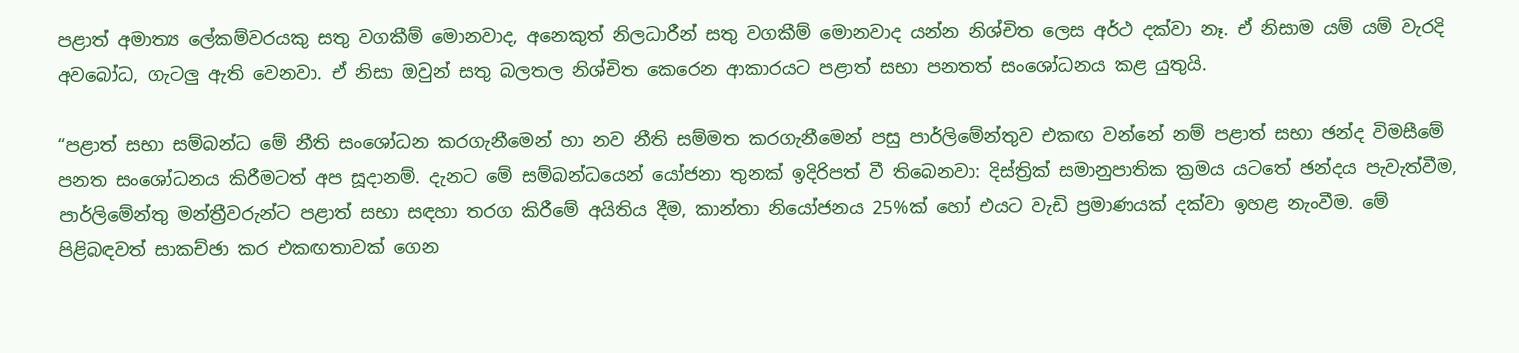පළාත් අමාත්‍ය ලේකම්වරයකු සතු වගකීම් මොනවාද, අනෙකුත් නිලධාරීන් සතු වගකීම් මොනවාද යන්න නිශ්චිත ලෙස අර්ථ දක්වා නෑ. ඒ නිසාම යම් යම් වැරදි අවබෝධ, ගැටලු ඇති වෙනවා. ඒ නිසා ඔවුන් සතු බලතල නිශ්චිත කෙරෙන ආකාරයට පළාත් සභා පනතත් සංශෝධනය කළ යුතුයි.

“පළාත් සභා සම්බන්ධ මේ නීති සංශෝධන කරගැනීමෙන් හා නව නීති සම්මත කරගැනීමෙන් පසු පාර්ලිමේන්තුව එකඟ වන්නේ නම් පළාත් සභා ඡන්ද විමසීමේ පනත සංශෝධනය කිරීමටත් අප සූදානම්. දැනට මේ සම්බන්ධයෙන් යෝජනා තුනක් ඉදිරිපත් වී තිබෙනවා: දිස්ත්‍රික් සමානුපාතික ක්‍රමය යටතේ ඡන්දය පැවැත්වීම, පාර්ලිමේන්තු මන්ත්‍රීවරුන්ට පළාත් සභා සඳහා තරග කිරීමේ අයිතිය දීම, කාන්තා නියෝජනය 25%ක් හෝ එයට වැඩි ප්‍රමාණයක් දක්වා ඉහළ නැංවීම. මේ පිළිබඳවත් සාකච්ඡා කර එකඟතාවක් ගෙන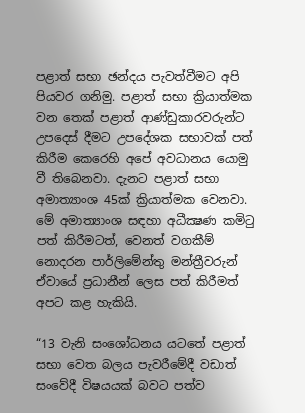පළාත් සභා ඡන්දය පැවත්වීමට අපි පියවර ගනිමු. පළාත් සභා ක්‍රියාත්මක වන තෙක් පළාත් ආණ්ඩුකාරවරුන්ට උපදෙස් දීමට උපදේශක සභාවක් පත් කිරීම කෙරෙහි අපේ අවධානය යොමු වී තිබෙනවා. දැනට පළාත් සභා අමාත්‍යාංශ 45ක් ක්‍රියාත්මක වෙනවා. මේ අමාත්‍යාංශ සඳහා අධීක්‍ෂණ කමිටු පත් කිරීමටත්, වෙනත් වගකීම් නොදරන පාර්ලිමේන්තු මන්ත්‍රීවරුන් ඒවායේ ප්‍රධානීන් ලෙස පත් කිරීමත් අපට කළ හැකියි.

“13 වැනි සංශෝධනය යටතේ පළාත් සභා වෙත බලය පැවරීමේදී වඩාත් සංවේදී විෂයයක් බවට පත්ව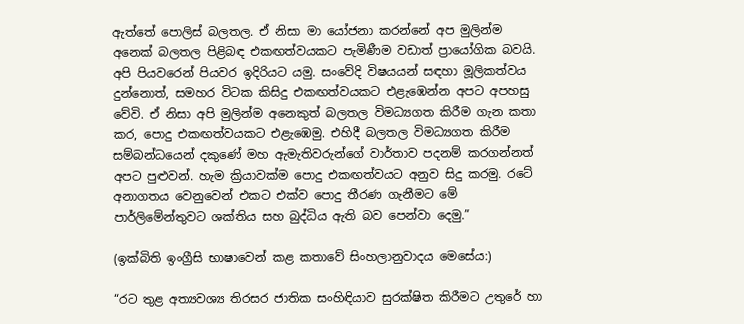ඇත්තේ පොලිස් බලතල. ඒ නිසා මා යෝජනා කරන්නේ අප මුලින්ම අනෙක් බලතල පිළිබඳ එකඟත්වයකට පැමිණීම වඩාත් ප්‍රායෝගික බවයි. අපි පියවරෙන් පියවර ඉදිරියට යමු. සංවේදි විෂයයන් සඳහා මූලිකත්වය දුන්නොත්, සමහර විටක කිසිදු එකඟත්වයකට එළැඹෙන්න අපට අපහසු වේවි. ඒ නිසා අපි මුලින්ම අනෙකුත් බලතල විමධ්‍යගත කිරීම ගැන කතා කර, පොදු එකඟත්වයකට එළැඹෙමු. එහිදී බලතල විමධ්‍යගත කිරීම සම්බන්ධයෙන් දකුණේ මහ ඇමැතිවරුන්ගේ වාර්තාව පදනම් කරගන්නත් අපට පුළුවන්. හැම ක්‍රියාවක්ම පොදු එකඟත්වයට අනුව සිදු කරමු. රටේ අනාගතය වෙනුවෙන් එකට එක්ව පොදු තීරණ ගැනීමට මේ පාර්ලිමේන්තුවට ශක්තිය සහ බුද්ධිය ඇති බව පෙන්වා දෙමු.”

(ඉක්බිති ඉංග්‍රීසි භාෂාවෙන් කළ කතාවේ සිංහලානුවාදය මෙසේය:)

“රට තුළ අත්‍යවශ්‍ය තිරසර ජාතික සංහිඳියාව සුරක්ෂිත කිරීමට උතුරේ හා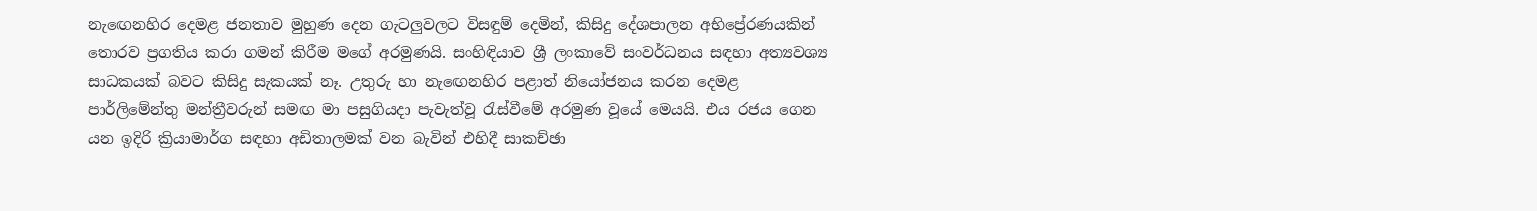නැඟෙනහිර දෙමළ ජනතාව මුහුණ දෙන ගැටලුවලට විසඳුම් දෙමින්, කිසිදු දේශපාලන අභිප්‍රේරණයකින් තොරව ප්‍රගතිය කරා ගමන් කිරීම මගේ අරමුණයි. සංහිඳියාව ශ්‍රී ලංකාවේ සංවර්ධනය සඳහා අත්‍යවශ්‍ය සාධකයක් බවට කිසිදු සැකයක් නෑ. උතුරු හා නැඟෙනහිර පළාත් නියෝජනය කරන දෙමළ පාර්ලිමේන්තු මන්ත්‍රීවරුන් සමඟ මා පසුගියදා පැවැත්වූ රැස්වීමේ අරමුණ වූයේ මෙයයි. එය රජය ගෙන යන ඉදිරි ක්‍රියාමාර්ග සඳහා අඩිතාලමක් වන බැවින් එහිදී සාකච්ඡා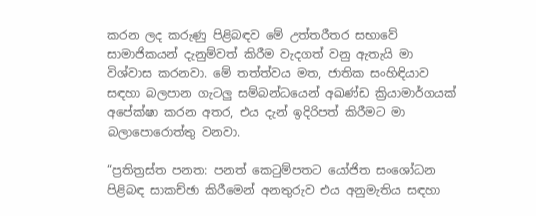කරන ලද කරුණු පිළිබඳව මේ උත්තරීතර සභාවේ සාමාජිකයන් දැනුම්වත් කිරීම වැදගත් වනු ඇතැයි මා විශ්වාස කරනවා. මේ තත්ත්වය මත, ජාතික සංහිඳියාව සඳහා බලපාන ගැටලු සම්බන්ධයෙන් අඛණ්ඩ ක්‍රියාමාර්ගයක් අපේක්ෂා කරන අතර, එය දැන් ඉදිරිපත් කිරීමට මා බලාපොරොත්තු වනවා.

“ප්‍රතිත්‍රස්ත පනත: පනත් කෙටුම්පතට යෝජිත සංශෝධන පිළිබඳ සාකච්ඡා කිරීමෙන් අනතුරුව එය අනුමැතිය සඳහා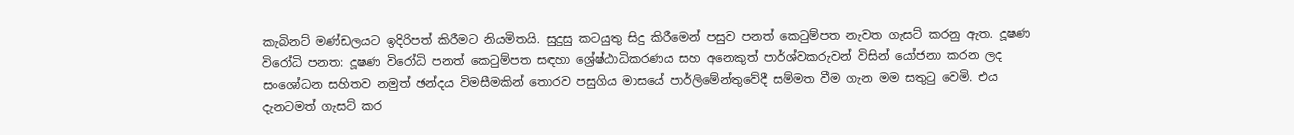කැබිනට් මණ්ඩලයට ඉදිරිපත් කිරීමට නියමිතයි. සුදුසු කටයුතු සිදු කිරීමෙන් පසුව පනත් කෙටුම්පත නැවත ගැසට් කරනු ඇත. දූෂණ විරෝධි පනත: දූෂණ විරෝධි පනත් කෙටුම්පත සඳහා ශ්‍රේෂ්ඨාධිකරණය සහ අනෙකුත් පාර්ශ්වකරුවන් විසින් යෝජනා කරන ලද සංශෝධන සහිතව නමුත් ඡන්දය විමසීමකින් තොරව පසුගිය මාසයේ පාර්ලිමේන්තුවේදී සම්මත වීම ගැන මම සතුටු වෙමි. එය දැනටමත් ගැසට් කර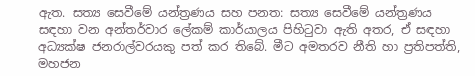ඇත. සත්‍ය සෙවීමේ යන්ත්‍රණය සහ පනත: සත්‍ය සෙවීමේ යන්ත්‍රණය සඳහා වන අන්තර්වාර ලේකම් කාර්යාලය පිහිටුවා ඇති අතර, ඒ සඳහා අධ්‍යක්ෂ ජනරාල්වරයකු පත් කර තිබේ. මීට අමතරව නීති හා ප්‍රතිපත්ති, මහජන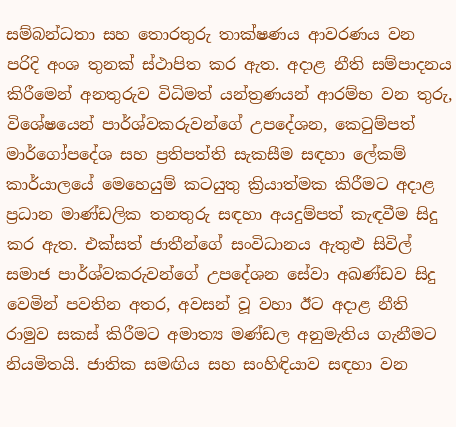සම්බන්ධතා සහ තොරතුරු තාක්ෂණය ආවරණය වන පරිදි අංශ තුනක් ස්ථාපිත කර ඇත. අදාළ නීති සම්පාදනය කිරීමෙන් අනතුරුව විධිමත් යන්ත්‍රණයන් ආරම්භ වන තුරු, විශේෂයෙන් පාර්ශ්වකරුවන්ගේ උපදේශන, කෙටුම්පත් මාර්ගෝපදේශ සහ ප්‍රතිපත්ති සැකසීම සඳහා ලේකම් කාර්යාලයේ මෙහෙයුම් කටයුතු ක්‍රියාත්මක කිරීමට අදාළ ප්‍රධාන මාණ්ඩලික තනතුරු සඳහා අයදුම්පත් කැඳවීම සිදු කර ඇත. එක්සත් ජාතීන්ගේ සංවිධානය ඇතුළු සිවිල් සමාජ පාර්ශ්වකරුවන්ගේ උපදේශන සේවා අඛණ්ඩව සිදු වෙමින් පවතින අතර, අවසන් වූ වහා ඊට අදාළ නීති රාමුව සකස් කිරීමට අමාත්‍ය මණ්ඩල අනුමැතිය ගැනීමට නියමිතයි. ජාතික සමඟිය සහ සංහිඳියාව සඳහා වන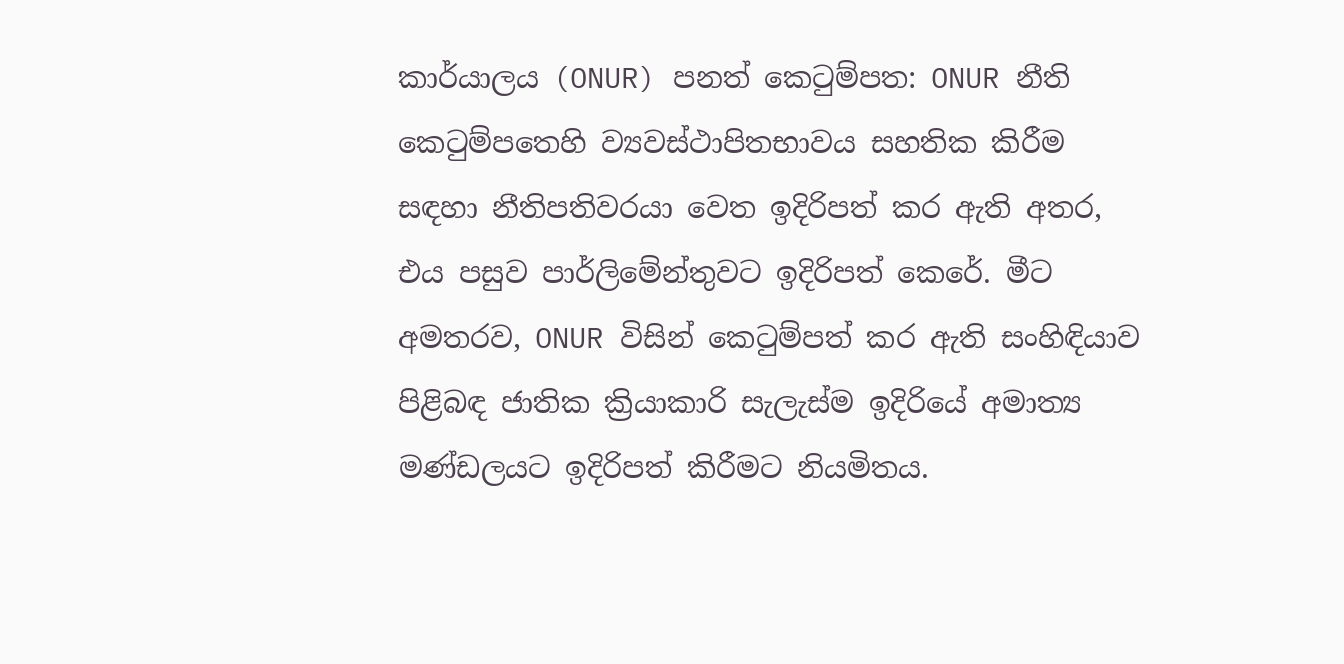කාර්යාලය (ONUR) පනත් කෙටුම්පත: ONUR නීති කෙටුම්පතෙහි ව්‍යවස්ථාපිතභාවය සහතික කිරීම සඳහා නීතිපතිවරයා වෙත ඉදිරිපත් කර ඇති අතර, එය පසුව පාර්ලිමේන්තුවට ඉදිරිපත් කෙරේ. මීට අමතරව, ONUR විසින් කෙටුම්පත් කර ඇති සංහිඳියාව පිළිබඳ ජාතික ක්‍රියාකාරි සැලැස්ම ඉදිරියේ අමාත්‍ය මණ්ඩලයට ඉදිරිපත් කිරීමට නියමිතය.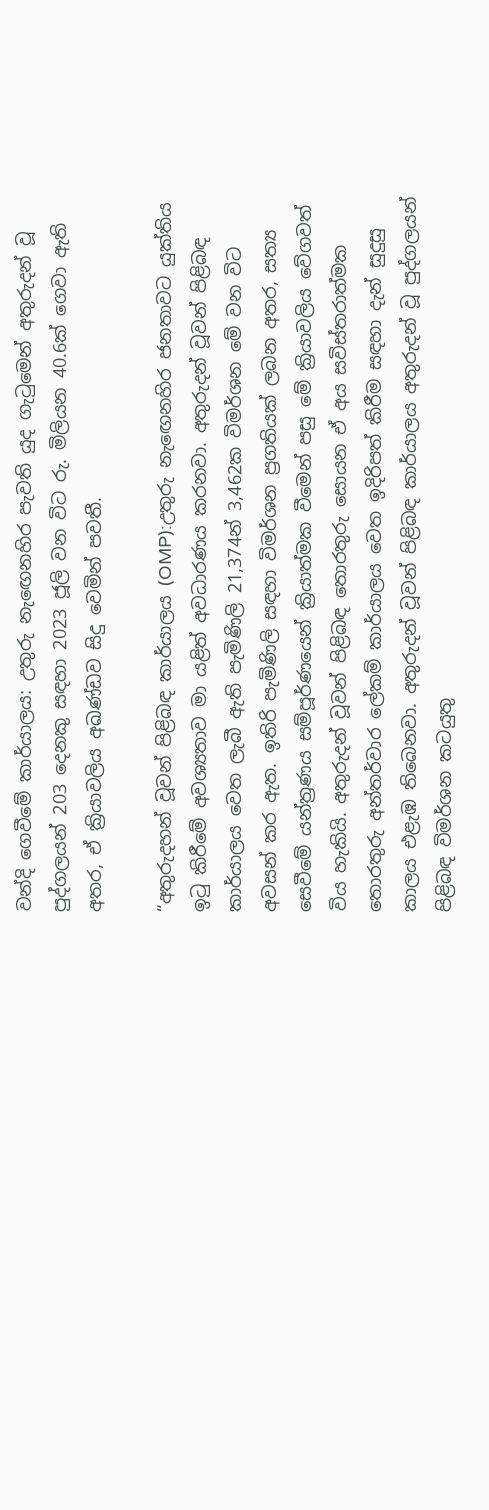වන්දි ගෙවීමේ කාර්යාලය: උතුරු නැඟෙනහිර පැවති යුද ගැටුමෙන් අතුරුදන් වූ පුද්ගලයන් 203 දෙනකු සඳහා 2023 ජූලි වන විට රු. මිලියන 40.6ක් ගෙවා ඇති අතර, ඒ ක්‍රියාවලිය අඛණ්ඩව සිදු වෙමින් පවතී.

“අතුරුදහන් වූවන් පිළිබඳ කාර්යාලය (OMP):උතුරු නැඟෙනහිර ජනතාවට යුක්තිය ඉටු කිරීමේ අවශ්‍යතාව මා යළිත් අවධාරණය කරනවා. අතුරුදන් වූවන් පිළිබඳ කාර්යාලය වෙත ලැබී ඇති පැමිණිලි 21,374න් 3,462ක විමර්ශන මේ වන විට අවසන් කර ඇත. ඉතිරි පැමිණිලි සඳහා විමර්ශන ප්‍රගතියක් ලබන අතර, සත්‍ය සෙවීමේ යන්ත්‍රණය සම්පූර්ණයෙන් ක්‍රියාත්මක වීමෙන් පසු මේ ක්‍රියාවලිය වේගවත් විය හැකියි. අතුරුදන් වූවන් පිළිබඳ තොරතුරු සොයන ඒ අය සවිස්තරාත්මක තොරතුරු අන්තර්වාර ලේකම් කාර්යාලය වෙත ඉදිරිපත් කිරීම සඳහා දැන් සුදුසු කාලය එළැඹ තිබෙනවා. අතුරුදන් වූවන් පිළිබඳ කාර්යාලය අතුරුදන් වූ පුද්ගලයන් පිළිබඳ විමර්ශන කටයුතු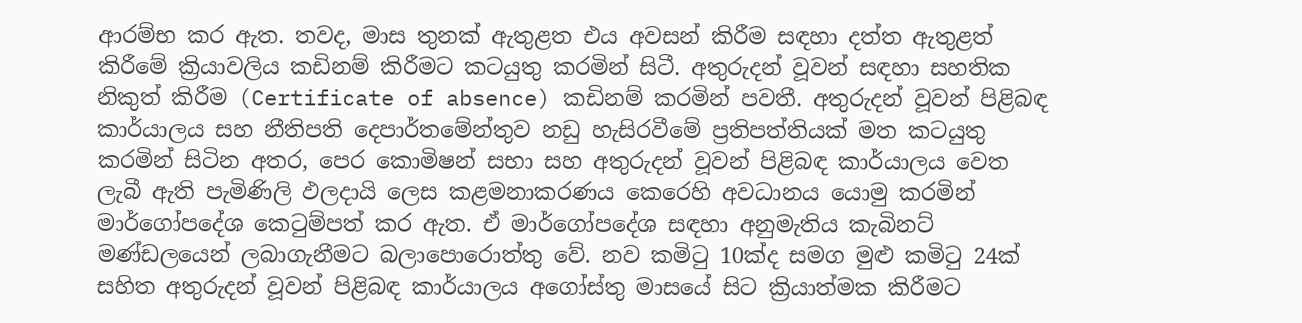ආරම්භ කර ඇත. තවද, මාස තුනක් ඇතුළත එය අවසන් කිරීම සඳහා දත්ත ඇතුළත් කිරීමේ ක්‍රියාවලිය කඩිනම් කිරීමට කටයුතු කරමින් සිටී. අතුරුදන් වූවන් සඳහා සහතික නිකුත් කිරීම (Certificate of absence) කඩිනම් කරමින් පවතී. අතුරුදන් වූවන් පිළිබඳ කාර්යාලය සහ නීතිපති දෙපාර්තමේන්තුව නඩු හැසිරවීමේ ප්‍රතිපත්තියක් මත කටයුතු කරමින් සිටින අතර, පෙර කොමිෂන් සභා සහ අතුරුදන් වූවන් පිළිබඳ කාර්යාලය වෙත ලැබී ඇති පැමිණිලි ඵලදායි ලෙස කළමනාකරණය කෙරෙහි අවධානය යොමු කරමින් මාර්ගෝපදේශ කෙටුම්පත් කර ඇත. ඒ මාර්ගෝපදේශ සඳහා අනුමැතිය කැබිනට් මණ්ඩලයෙන් ලබාගැනීමට බලාපොරොත්තු වේ. නව කමිටු 10ක්ද සමග මුළු කමිටු 24ක් සහිත අතුරුදන් වූවන් පිළිබඳ කාර්යාලය අගෝස්තු මාසයේ සිට ක්‍රියාත්මක කිරීමට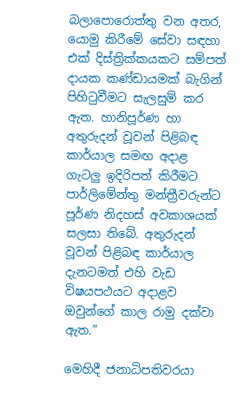බලාපොරොත්තු වන අතර, යොමු කිරීමේ සේවා සඳහා එක් දිස්ත්‍රික්කයකට සම්පත් දායක කණ්ඩායමක් බැගින් පිහිටුවීමට සැලසුම් කර ඇත. හානිපූර්ණ හා අතුරුදන් වූවන් පිළිබඳ කාර්යාල සමඟ අදාළ ගැටලු ඉදිරිපත් කිරීමට පාර්ලිමේන්තු මන්ත්‍රීවරුන්ට පූර්ණ නිදහස් අවකාශයක් සලසා තිබේ. අතුරුදන් වූවන් පිළිබඳ කාර්යාල දැනටමත් එහි වැඩ විෂයපථයට අදාළව ඔවුන්ගේ කාල රාමු දක්වා ඇත.”

මෙහිදී ජනාධිපතිවරයා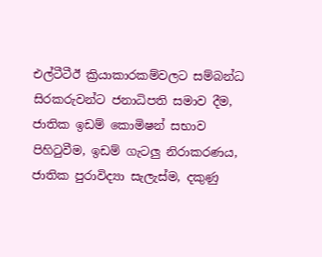එල්ටීටීඊ ක්‍රියාකාරකම්වලට සම්බන්ධ සිරකරුවන්ට ජනාධිපති සමාව දීම, ජාතික ඉඩම් කොමිෂන් සභාව පිහිටුවීම, ඉඩම් ගැටලු නිරාකරණය, ජාතික පුරාවිද්‍යා සැලැස්ම, දකුණු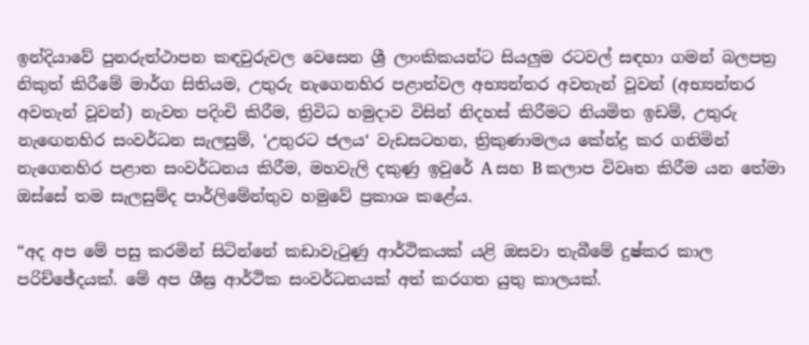ඉන්දියාවේ පුනරුත්ථාපන කඳවුරුවල වෙසෙන ශ්‍රී ලාංකිකයන්ට සියලුම රටවල් සඳහා ගමන් බලපත්‍ර නිකුත් කිරීමේ මාර්ග සිතියම, උතුරු නැගෙනහිර පළාත්වල අභ්‍යන්තර අවතැන් වූවන් (අභ්‍යන්තර අවතැන් වූවන්) නැවත පදිංචි කිරීම, ත්‍රිවිධ හමුදාව විසින් නිදහස් කිරීමට නියමිත ඉඩම්, උතුරු නැඟෙනහිර සංවර්ධන සැලසුම්, ‘උතුරට ජලය‘ වැඩසටහන, ත්‍රිකුණාමලය කේන්ද්‍ර කර ගනිමින් නැගෙනහිර පළාත සංවර්ධනය කිරීම, මහවැලි දකුණු ඉවුරේ A සහ B කලාප විවෘත කිරීම යන තේමා ඔස්සේ තම සැලසුම්ද පාර්ලිමේන්තුව හමුවේ ප්‍රකාශ කළේය.

“අද අප මේ පසු කරමින් සිටින්නේ කඩාවැටුණු ආර්ථිකයක් යළි ඔසවා තැබීමේ දුෂ්කර කාල පරිච්ඡේදයක්. මේ අප ශීඝ්‍ර ආර්ථික සංවර්ධනයක් අත් කරගත යුතු කාලයක්.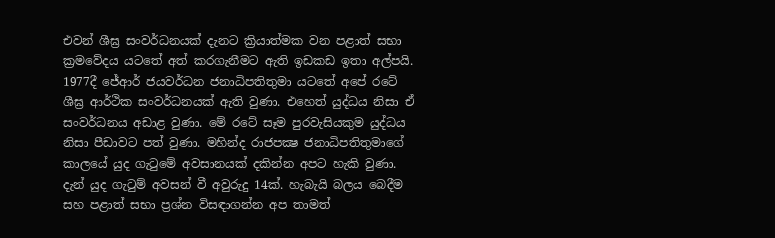එවන් ශීඝ්‍ර සංවර්ධනයක් දැනට ක්‍රියාත්මක වන පළාත් සභා ක්‍රමවේදය යටතේ අත් කරගැනීමට ඇති ඉඩකඩ ඉතා අල්පයි. 1977දී ජේආර් ජයවර්ධන ජනාධිපතිතුමා යටතේ අපේ රටේ ශීඝ්‍ර ආර්ථික සංවර්ධනයක් ඇති වුණා. එහෙත් යුද්ධය නිසා ඒ සංවර්ධනය අඩාළ වුණා. මේ රටේ සෑම පුරවැසියකුම යුද්ධය නිසා පීඩාවට පත් වුණා. මහින්ද රාජපක්‍ෂ ජනාධිපතිතුමාගේ කාලයේ යුද ගැටුමේ අවසානයක් දකින්න අපට හැකි වුණා. දැන් යුද ගැටුම් අවසන් වී අවුරුදු 14ක්. හැබැයි බලය බෙදීම සහ පළාත් සභා ප්‍රශ්න විසඳාගන්න අප තාමත්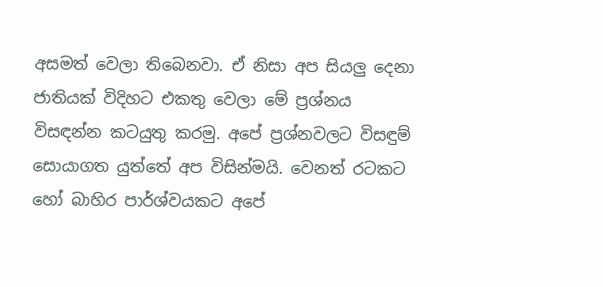අසමත් වෙලා තිබෙනවා. ඒ නිසා අප සියලු දෙනා ජාතියක් විදිහට එකතු වෙලා මේ ප්‍රශ්නය විසඳන්න කටයුතු කරමු. අපේ ප්‍රශ්නවලට විසඳුම් සොයාගත යුත්තේ අප විසින්මයි. වෙනත් රටකට හෝ බාහිර පාර්ශ්වයකට අපේ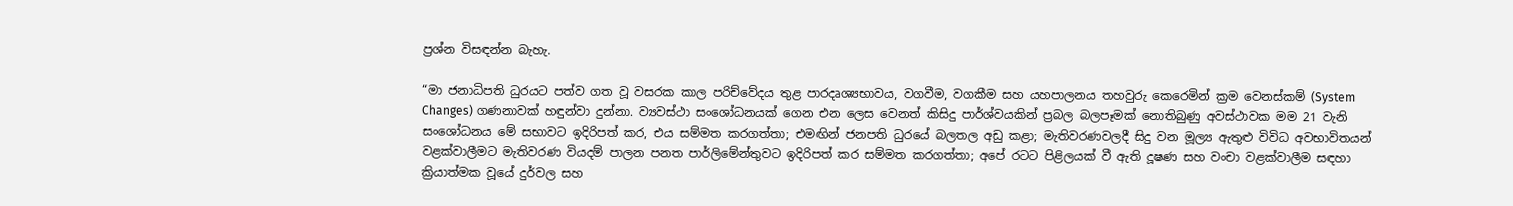ප්‍රශ්න විසඳන්න බැහැ.

“මා ජනාධිපති ධුරයට පත්ව ගත වූ වසරක කාල පරිච්වේදය තුළ පාරදෘශ්‍යභාවය, වගවීම, වගකීම සහ යහපාලනය තහවුරු කෙරෙමින් ක්‍රම වෙනස්කම් (System Changes) ගණනාවක් හඳුන්වා දුන්නා. ව්‍යවස්ථා සංශෝධනයක් ගෙන එන ලෙස වෙනත් කිසිදු පාර්ශ්වයකින් ප්‍රබල බලපෑමක් නොතිබුණු අවස්ථාවක මම 21 වැනි සංශෝධනය මේ සභාවට ඉදිරිපත් කර, එය සම්මත කරගත්තා; එමඟින් ජනපති ධුරයේ බලතල අඩු කළා; මැතිවරණවලදී සිදු වන මූල්‍ය ඇතුළු විවිධ අවභාවිතයන් වළක්වාලීමට මැතිවරණ වියදම් පාලන පනත පාර්ලිමේන්තුවට ඉදිරිපත් කර සම්මත කරගත්තා; අපේ රටට පිළිලයක් වී ඇති දූෂණ සහ වංචා වළක්වාලීම සඳහා ක්‍රියාත්මක වූයේ දුර්වල සහ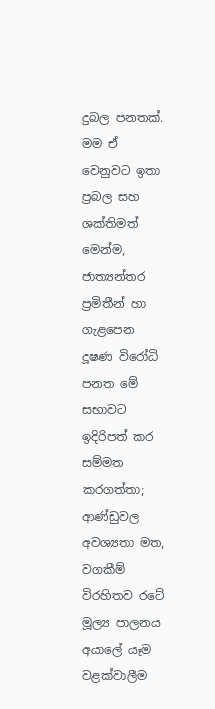දුබල පනතක්. මම ඒ වෙනුවට ඉතා ප්‍රබල සහ ශක්තිමත් මෙන්ම, ජාත්‍යන්තර ප්‍රමිතීන් හා ගැළපෙන දූෂණ විරෝධි පනත මේ සභාවට ඉදිරිපත් කර සම්මත කරගත්තා; ආණ්ඩුවල අවශ්‍යතා මත, වගකීම් විරහිතව රටේ මූල්‍ය පාලනය අයාලේ යෑම වළක්වාලීම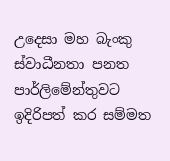උදෙසා මහ බැංකු ස්වාධීනතා පනත පාර්ලිමේන්තුවට ඉදිරිපත් කර සම්මත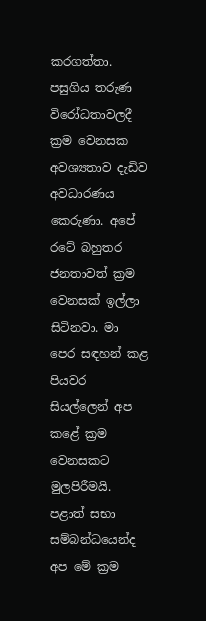කරගත්තා. පසුගිය තරුණ විරෝධතාවලදී ක්‍රම වෙනසක අවශ්‍යතාව දැඩිව අවධාරණය කෙරුණා. අපේ රටේ බහුතර ජනතාවත් ක්‍රම වෙනසක් ඉල්ලා සිටිනවා. මා පෙර සඳහන් කළ පියවර සියල්ලෙන් අප කළේ ක්‍රම වෙනසකට මුලපිරීමයි. පළාත් සභා සම්බන්ධයෙන්ද අප මේ ක්‍රම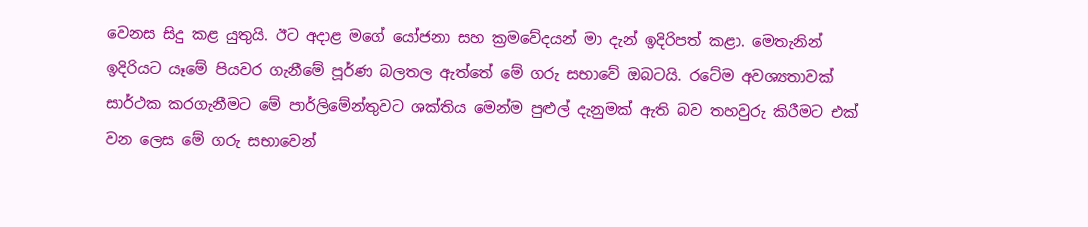වෙනස සිදු කළ යුතුයි. ඊට අදාළ මගේ යෝජනා සහ ක්‍රමවේදයන් මා දැන් ඉදිරිපත් කළා. මෙතැනින් ඉදිරියට යෑමේ පියවර ගැනීමේ පූර්ණ බලතල ඇත්තේ මේ ගරු සභාවේ ඔබටයි. රටේම අවශ්‍යතාවක් සාර්ථක කරගැනීමට මේ පාර්ලිමේන්තුවට ශක්තිය මෙන්ම පුළුල් දැනුමක් ඇති බව තහවුරු කිරීමට එක් වන ලෙස මේ ගරු සභාවෙන්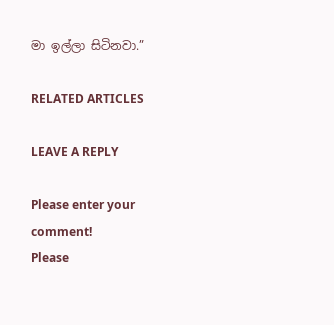මා ඉල්ලා සිටිනවා.”

RELATED ARTICLES

LEAVE A REPLY

Please enter your comment!
Please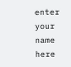enter your name here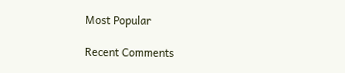Most Popular

Recent Comments